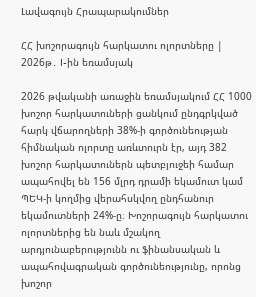Լավագույն Հրապարակումներ

ՀՀ խոշորագույն հարկատու ոլորտները | 2026թ․ I-ին եռամսյակ

2026 թվականի առաջին եռամսյակում ՀՀ 1000 խոշոր հարկատուների ցանկում ընդգրկված հարկ վճարողների 38%-ի գործունեության հիմնական ոլորտը առևտուրն էր, այդ 382 խոշոր հարկատուներն պետբյուջեի համար ապահովել են 156 մլրդ դրամի եկամուտ կամ ՊԵԿ-ի կողմից վերահսկվող ընդհանուր եկամուտների 24%-ը։ Խոշորագույն հարկատու ոլորտներից են նաև մշակող արդյունաբերությունն ու ֆինանսական և ապահովագրական գործունեությունը, որոնց խոշոր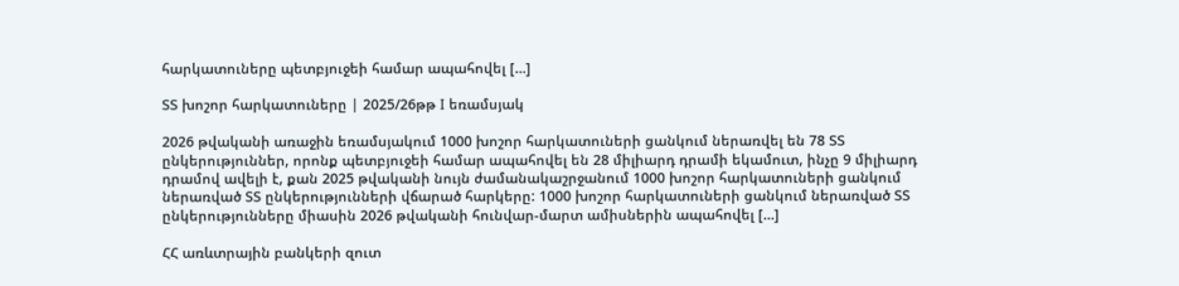հարկատուները պետբյուջեի համար ապահովել […]

ՏՏ խոշոր հարկատուները | 2025/26թթ I եռամսյակ

2026 թվականի առաջին եռամսյակում 1000 խոշոր հարկատուների ցանկում ներառվել են 78 ՏՏ ընկերություններ, որոնք պետբյուջեի համար ապահովել են 28 միլիարդ դրամի եկամուտ, ինչը 9 միլիարդ դրամով ավելի է, քան 2025 թվականի նույն ժամանակաշրջանում 1000 խոշոր հարկատուների ցանկում ներառված ՏՏ ընկերությունների վճարած հարկերը: 1000 խոշոր հարկատուների ցանկում ներառված ՏՏ ընկերությունները միասին 2026 թվականի հունվար-մարտ ամիսներին ապահովել […]

ՀՀ առևտրային բանկերի զուտ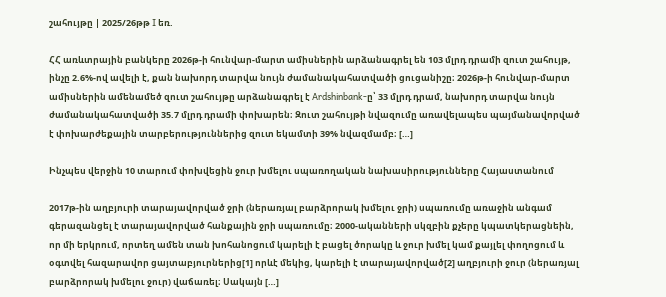շահույթը | 2025/26թթ I եռ.

ՀՀ առևտրային բանկերը 2026թ-ի հունվար-մարտ ամիսներին արձանագրել են 103 մլրդ դրամի զուտ շահույթ, ինչը 2.6%-ով ավելի է, քան նախորդ տարվա նույն ժամանակահատվածի ցուցանիշը։ 2026թ-ի հունվար-մարտ ամիսներին ամենամեծ զուտ շահույթը արձանագրել է Ardshinbank-ը՝ 33 մլրդ դրամ, նախորդ տարվա նույն ժամանակահատվածի 35.7 մլրդ դրամի փոխարեն։ Զուտ շահույթի նվազումը առավելապես պայմանավորված է փոխարժեքային տարբերություններից զուտ եկամտի 39% նվազմամբ։ […]

Ինչպես վերջին 10 տարում փոխվեցին ջուր խմելու սպառողական նախասիրությունները Հայաստանում

2017թ-ին աղբյուրի տարայավորված ջրի (ներառյալ բարձրորակ խմելու ջրի) սպառումը առաջին անգամ գերազանցել է տարայավորված հանքային ջրի սպառումը։ 2000-ականների սկզբին քչերը կպատկերացնեին, որ մի երկրում, որտեղ ամեն տան խոհանոցում կարելի է բացել ծորակը և ջուր խմել կամ քայլել փողոցում և օգտվել հազարավոր ցայտաբյուրներից[1] որևէ մեկից, կարելի է տարայավորված[2] աղբյուրի ջուր (ներառյալ բարձրորակ խմելու ջուր) վաճառել։ Սակայն […]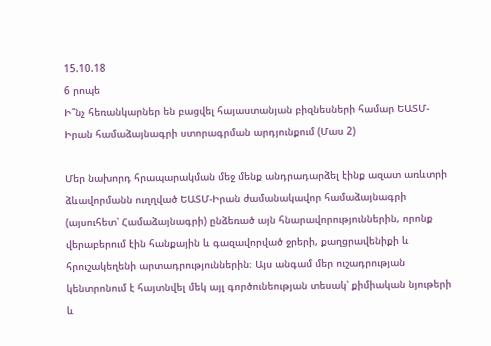15.10.18
6 րոպե
Ի՞նչ հեռանկարներ են բացվել հայաստանյան բիզնեսների համար ԵԱՏՄ-Իրան համաձայնագրի ստորագրման արդյունքում (Մաս 2)

Մեր նախորդ հրապարակման մեջ մենք անդրադարձել էինք ազատ առևտրի ձևավորմանն ուղղված ԵԱՏՄ-Իրան ժամանակավոր համաձայնագրի (այսուհետ՝ Համաձայնագրի) ընձեռած այն հնարավորություններին, որոնք վերաբերում էին հանքային և գազավորված ջրերի, քաղցրավենիքի և հրուշակեղենի արտադրություններին։ Այս անգամ մեր ուշադրության կենտրոնում է հայտնվել մեկ այլ գործունեության տեսակ՝ քիմիական նյութերի և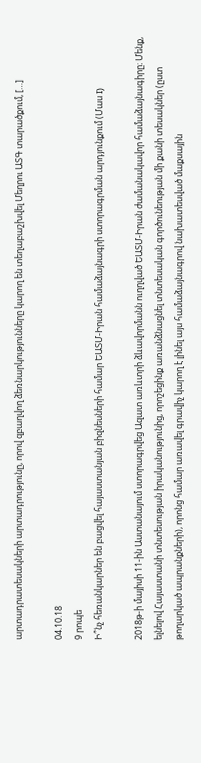արտադրատեսակների արտադրությունը, որով զբաղվող ձեռնարկությունները կարող են տեղաբաշխվել Մեղրու ԱՏԳ տարածքում, […]

04.10.18
9 րոպե
Ի՞նչ հեռանկարներ են բացվել հայաստանյան բիզնեսների համար ԵԱՏՄ-Իրան համաձայնագրի ստորագրման արդյունքում (Մաս I)

2018թ-ի մայիսի 11-ին Աստանայում ստորագրվեց Ազատ առևտրի ձևավորմանն ուղղված ԵԱՏՄ-Իրան ժամանակավոր համաձայնագիրը։ Մենք, ելնելով Հայաստանի տնտեսության իրականությունից, որոշեցինք առանձնացնել տնտեսական գործունեության մի քանի տեսակներ (ըստ թողարկած ապրանքների), որոնց համար առավել գրավիչ կարող է լինել այս համաձայնագրով նախատեսված մաքսային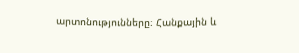արտոնությունները։ Հանքային և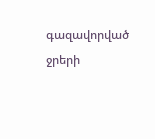գազավորված ջրերի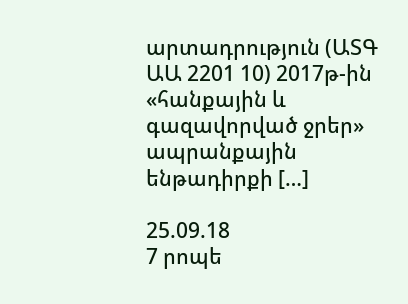արտադրություն (ԱՏԳ ԱԱ 2201 10) 2017թ-ին «հանքային և գազավորված ջրեր» ապրանքային ենթադիրքի […]

25.09.18
7 րոպե